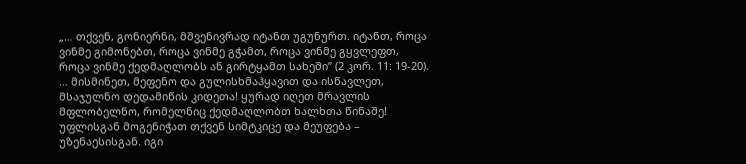„… თქვენ, გონიერნი, მშვენივრად იტანთ უგუნურთ. იტანთ, როცა ვინმე გიმონებთ, როცა ვინმე გჭამთ, როცა ვინმე გყვლეფთ, როცა ვინმე ქედმაღლობს ან გირტყამთ სახეში” (2 კორ. 11: 19-20).
… მისმინეთ, მეფენო და გულისხმაჰყავით და ისწავლეთ, მსაჯულნო დედამიწის კიდეთა! ყურად იღეთ მრავლის მფლობელნო, რომელნიც ქედმაღლობთ ხალხთა წინაშე! უფლისგან მოგენიჭათ თქვენ სიმტკიცე და მეუფება – უზენაესისგან. იგი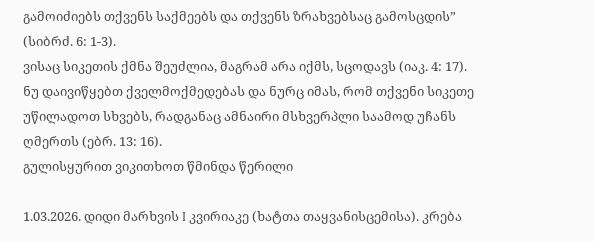გამოიძიებს თქვენს საქმეებს და თქვენს ზრახვებსაც გამოსცდის” (სიბრძ. 6: 1-3).
ვისაც სიკეთის ქმნა შეუძლია, მაგრამ არა იქმს, სცოდავს (იაკ. 4: 17).
ნუ დაივიწყებთ ქველმოქმედებას და ნურც იმას, რომ თქვენი სიკეთე უწილადოთ სხვებს, რადგანაც ამნაირი მსხვერპლი საამოდ უჩანს ღმერთს (ებრ. 13: 16).
გულისყურით ვიკითხოთ წმინდა წერილი

1.03.2026. დიდი მარხვის I კვირიაკე (ხატთა თაყვანისცემისა). კრება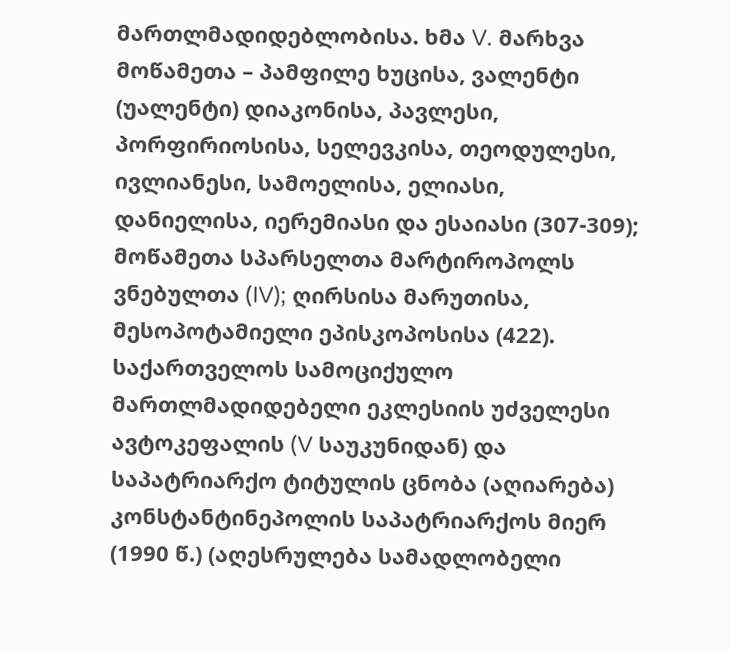მართლმადიდებლობისა. ხმა V. მარხვა
მოწამეთა – პამფილე ხუცისა, ვალენტი (უალენტი) დიაკონისა, პავლესი, პორფირიოსისა, სელევკისა, თეოდულესი, ივლიანესი, სამოელისა, ელიასი, დანიელისა, იერემიასი და ესაიასი (307-309); მოწამეთა სპარსელთა მარტიროპოლს ვნებულთა (IV); ღირსისა მარუთისა, მესოპოტამიელი ეპისკოპოსისა (422).
საქართველოს სამოციქულო მართლმადიდებელი ეკლესიის უძველესი ავტოკეფალის (V საუკუნიდან) და საპატრიარქო ტიტულის ცნობა (აღიარება) კონსტანტინეპოლის საპატრიარქოს მიერ (1990 წ.) (აღესრულება სამადლობელი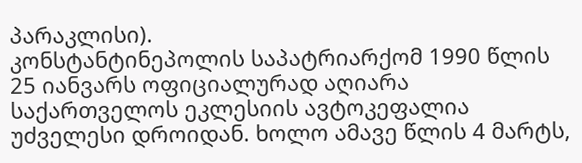პარაკლისი).
კონსტანტინეპოლის საპატრიარქომ 1990 წლის 25 იანვარს ოფიციალურად აღიარა საქართველოს ეკლესიის ავტოკეფალია უძველესი დროიდან. ხოლო ამავე წლის 4 მარტს,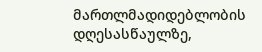მართლმადიდებლობის დღესასწაულზე,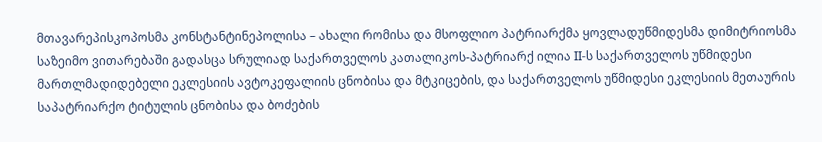მთავარეპისკოპოსმა კონსტანტინეპოლისა – ახალი რომისა და მსოფლიო პატრიარქმა ყოვლადუწმიდესმა დიმიტრიოსმა საზეიმო ვითარებაში გადასცა სრულიად საქართველოს კათალიკოს-პატრიარქ ილია II-ს საქართველოს უწმიდესი მართლმადიდებელი ეკლესიის ავტოკეფალიის ცნობისა და მტკიცების, და საქართველოს უწმიდესი ეკლესიის მეთაურის საპატრიარქო ტიტულის ცნობისა და ბოძების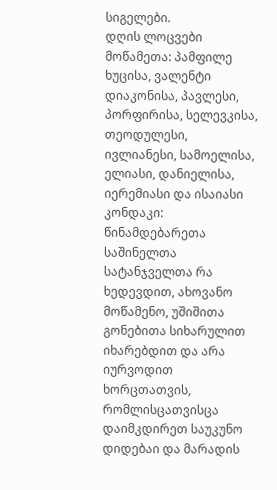სიგელები.
დღის ლოცვები
მოწამეთა: პამფილე ხუცისა, ვალენტი დიაკონისა, პავლესი, პორფირისა, სელევკისა, თეოდულესი, ივლიანესი, სამოელისა, ელიასი, დანიელისა, იერემიასი და ისაიასი კონდაკი:
წინამდებარეთა საშინელთა სატანჯველთა რა ხედევდით, ახოვანო მოწამენო, უშიშითა გონებითა სიხარულით იხარებდით და არა იურვოდით ხორცთათვის, რომლისცათვისცა დაიმკდირეთ საუკუნო დიდებაი და მარადის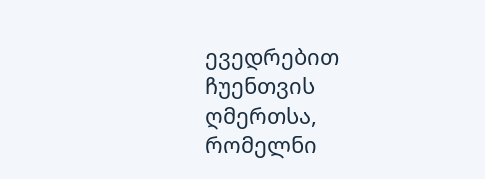ევედრებით ჩუენთვის ღმერთსა, რომელნი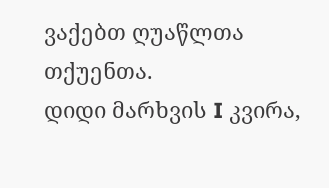ვაქებთ ღუაწლთა თქუენთა.
დიდი მარხვის I კვირა,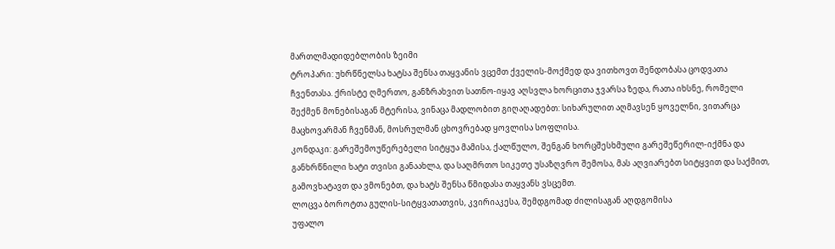მართლმადიდებლობის ზეიმი
ტროპარი: უხრწნელსა ხატსა შენსა თაყვანის ვცემთ ქველის-მოქმედ და ვითხოვთ შენდობასა ცოდვათა ჩვენთასა. ქრისტე ღმერთო, განზრახვით სათნო-იყავ აღსვლა ხორცითა ჯვარსა ზედა, რათა იხსნე, რომელი შექმენ მონებისაგან მტერისა, ვინაცა მადლობით გიღაღადებთ: სიხარულით აღმავსენ ყოველნი, ვითარცა მაცხოვარმან ჩვენმან, მოსრულმან ცხოვრებად ყოვლისა სოფლისა.
კონდაკი: გარეშემოუწერებელი სიტყუა მამისა, ქალწულო, შენგან ხორცშესხმული გარეშეწერილ-იქმნა და განხრწნილი ხატი თვისი განაახლა, და საღმრთო სიკეთე უსაზღვრო შემოსა, მას აღვიარებთ სიტყვით და საქმით, გამოვხატავთ და ვმონებთ, და ხატს შენსა წმიდასა თაყვანს ვსცემთ.
ლოცვა ბოროტთა გულის-სიტყვათათვის, კვირიაკესა, შემდგომად ძილისაგან აღდგომისა
უფალო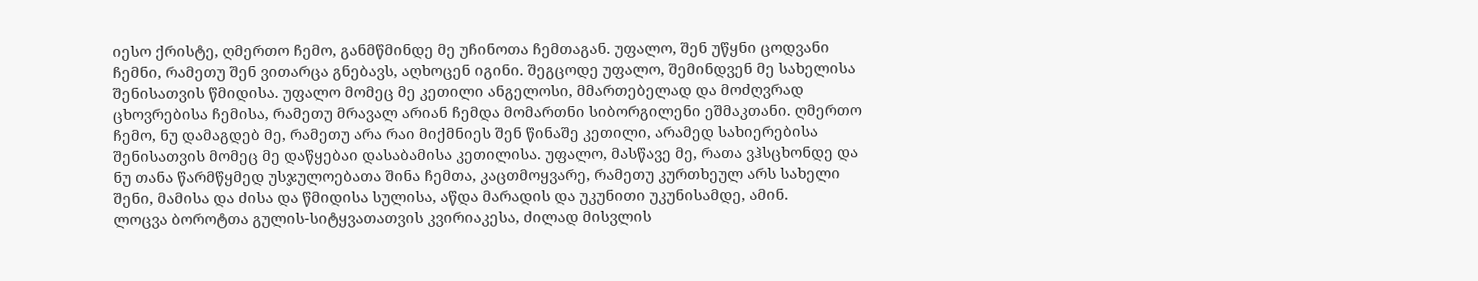იესო ქრისტე, ღმერთო ჩემო, განმწმინდე მე უჩინოთა ჩემთაგან. უფალო, შენ უწყნი ცოდვანი ჩემნი, რამეთუ შენ ვითარცა გნებავს, აღხოცენ იგინი. შეგცოდე უფალო, შემინდვენ მე სახელისა შენისათვის წმიდისა. უფალო მომეც მე კეთილი ანგელოსი, მმართებელად და მოძღვრად ცხოვრებისა ჩემისა, რამეთუ მრავალ არიან ჩემდა მომართნი სიბორგილენი ეშმაკთანი. ღმერთო ჩემო, ნუ დამაგდებ მე, რამეთუ არა რაი მიქმნიეს შენ წინაშე კეთილი, არამედ სახიერებისა შენისათვის მომეც მე დაწყებაი დასაბამისა კეთილისა. უფალო, მასწავე მე, რათა ვჰსცხონდე და ნუ თანა წარმწყმედ უსჯულოებათა შინა ჩემთა, კაცთმოყვარე, რამეთუ კურთხეულ არს სახელი შენი, მამისა და ძისა და წმიდისა სულისა, აწდა მარადის და უკუნითი უკუნისამდე, ამინ.
ლოცვა ბოროტთა გულის-სიტყვათათვის კვირიაკესა, ძილად მისვლის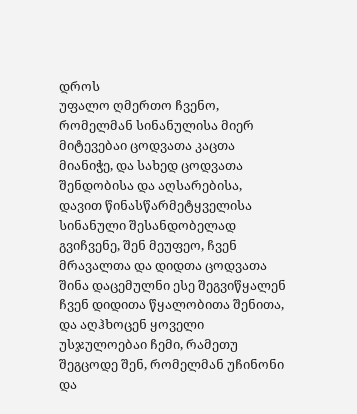დროს
უფალო ღმერთო ჩვენო, რომელმან სინანულისა მიერ მიტევებაი ცოდვათა კაცთა მიანიჭე, და სახედ ცოდვათა შენდობისა და აღსარებისა, დავით წინასწარმეტყველისა სინანული შესანდობელად გვიჩვენე, შენ მეუფეო, ჩვენ მრავალთა და დიდთა ცოდვათა შინა დაცემულნი ესე შეგვიწყალენ ჩვენ დიდითა წყალობითა შენითა, და აღჰხოცენ ყოველი უსჯულოებაი ჩემი, რამეთუ შეგცოდე შენ, რომელმან უჩინონი და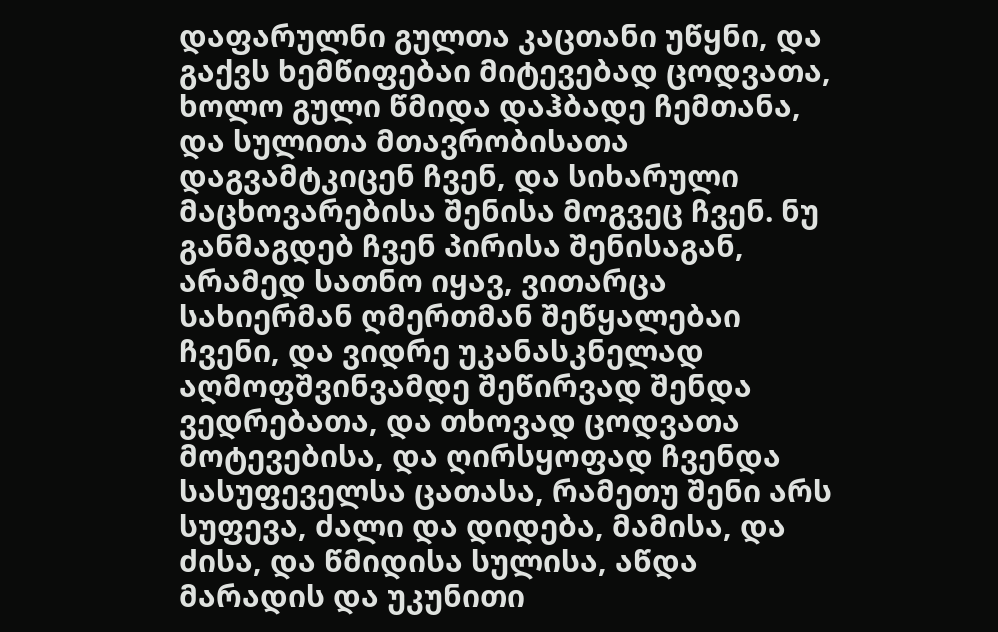დაფარულნი გულთა კაცთანი უწყნი, და გაქვს ხემწიფებაი მიტევებად ცოდვათა, ხოლო გული წმიდა დაჰბადე ჩემთანა, და სულითა მთავრობისათა დაგვამტკიცენ ჩვენ, და სიხარული მაცხოვარებისა შენისა მოგვეც ჩვენ. ნუ განმაგდებ ჩვენ პირისა შენისაგან, არამედ სათნო იყავ, ვითარცა სახიერმან ღმერთმან შეწყალებაი ჩვენი, და ვიდრე უკანასკნელად აღმოფშვინვამდე შეწირვად შენდა ვედრებათა, და თხოვად ცოდვათა მოტევებისა, და ღირსყოფად ჩვენდა სასუფეველსა ცათასა, რამეთუ შენი არს სუფევა, ძალი და დიდება, მამისა, და ძისა, და წმიდისა სულისა, აწდა მარადის და უკუნითი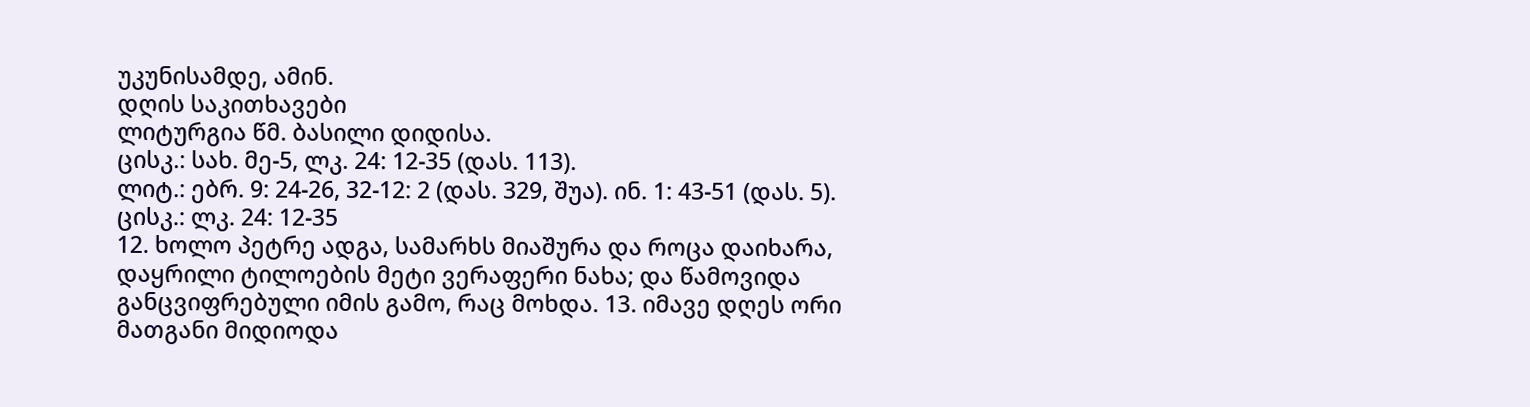უკუნისამდე, ამინ.
დღის საკითხავები
ლიტურგია წმ. ბასილი დიდისა.
ცისკ.: სახ. მე-5, ლკ. 24: 12-35 (დას. 113).
ლიტ.: ებრ. 9: 24-26, 32-12: 2 (დას. 329, შუა). ინ. 1: 43-51 (დას. 5).
ცისკ.: ლკ. 24: 12-35
12. ხოლო პეტრე ადგა, სამარხს მიაშურა და როცა დაიხარა, დაყრილი ტილოების მეტი ვერაფერი ნახა; და წამოვიდა განცვიფრებული იმის გამო, რაც მოხდა. 13. იმავე დღეს ორი მათგანი მიდიოდა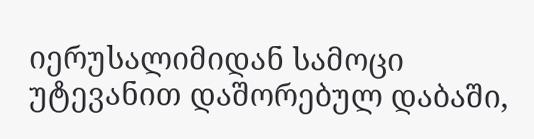იერუსალიმიდან სამოცი უტევანით დაშორებულ დაბაში,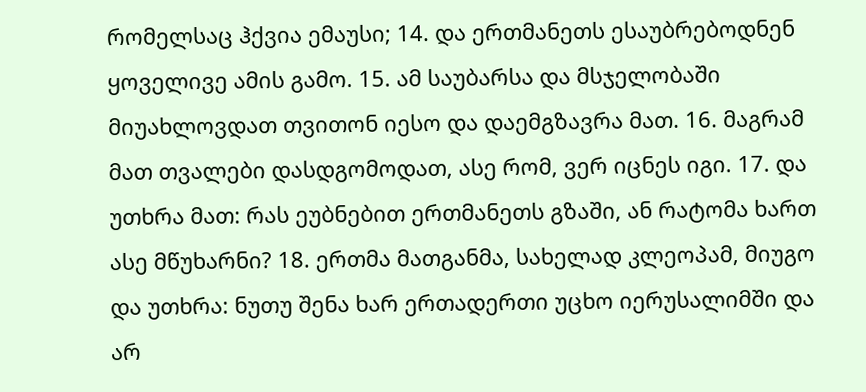რომელსაც ჰქვია ემაუსი; 14. და ერთმანეთს ესაუბრებოდნენ ყოველივე ამის გამო. 15. ამ საუბარსა და მსჯელობაში მიუახლოვდათ თვითონ იესო და დაემგზავრა მათ. 16. მაგრამ მათ თვალები დასდგომოდათ, ასე რომ, ვერ იცნეს იგი. 17. და უთხრა მათ: რას ეუბნებით ერთმანეთს გზაში, ან რატომა ხართ ასე მწუხარნი? 18. ერთმა მათგანმა, სახელად კლეოპამ, მიუგო და უთხრა: ნუთუ შენა ხარ ერთადერთი უცხო იერუსალიმში და არ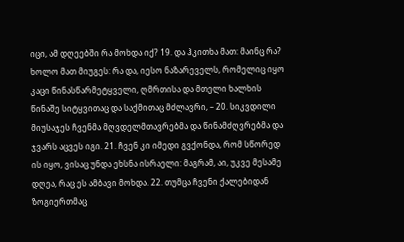იცი, ამ დღეებში რა მოხდა იქ? 19. და ჰკითხა მათ: მაინც რა? ხოლო მათ მიუგეს: რა და, იესო ნაზარეველს, რომელიც იყო კაცი წინასწარმეტყველი, ღმრთისა და მთელი ხალხის წინაშე სიტყვითაც და საქმითაც მძლავრი, – 20. სიკვდილი მიუსაჯეს ჩვენმა მღვდელმთავრებმა და წინამძღვრებმა და ჯვარს აცვეს იგი. 21. ჩვენ კი იმედი გვქონდა, რომ სწორედ ის იყო, ვისაც უნდა ეხსნა ისრაელი: მაგრამ, აი, უკვე მესამე დღეა, რაც ეს ამბავი მოხდა. 22. თუმცა ჩვენი ქალებიდან ზოგიერთმაც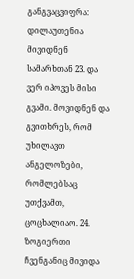განგვაცვიფრა: დილაუთენია მივიდნენ სამარხთან 23. და ვერ იპოვეს მისი გვამი. მოვიდნენ და გვითხრეს, რომ უხილავთ ანგელოზები, რომლებსაც უთქვამთ, ცოცხალიაო. 24. ზოგიერთი ჩვენგანიც მივიდა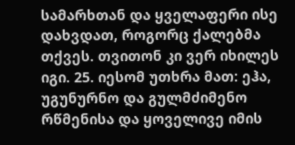სამარხთან და ყველაფერი ისე დახვდათ, როგორც ქალებმა თქვეს. თვითონ კი ვერ იხილეს იგი. 25. იესომ უთხრა მათ: ეჰა, უგუნურნო და გულმძიმენო რწმენისა და ყოველივე იმის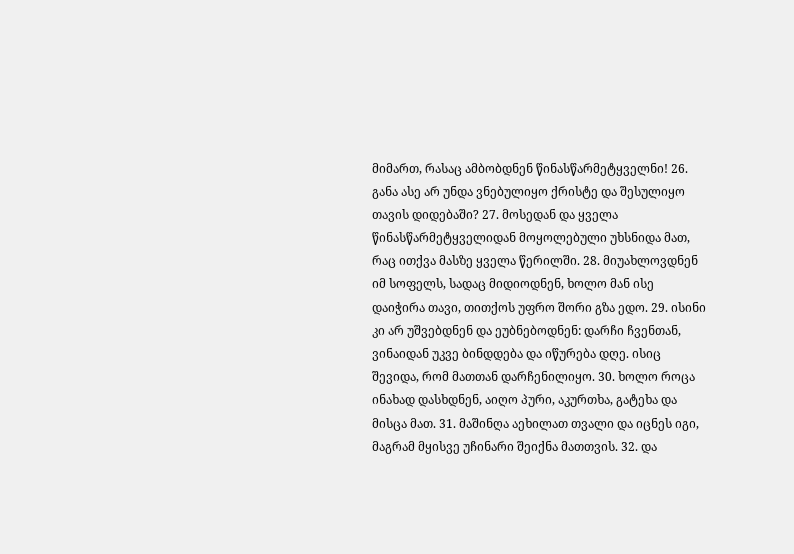მიმართ, რასაც ამბობდნენ წინასწარმეტყველნი! 26. განა ასე არ უნდა ვნებულიყო ქრისტე და შესულიყო თავის დიდებაში? 27. მოსედან და ყველა წინასწარმეტყველიდან მოყოლებული უხსნიდა მათ, რაც ითქვა მასზე ყველა წერილში. 28. მიუახლოვდნენ იმ სოფელს, სადაც მიდიოდნენ, ხოლო მან ისე დაიჭირა თავი, თითქოს უფრო შორი გზა ედო. 29. ისინი კი არ უშვებდნენ და ეუბნებოდნენ: დარჩი ჩვენთან, ვინაიდან უკვე ბინდდება და იწურება დღე. ისიც შევიდა, რომ მათთან დარჩენილიყო. 30. ხოლო როცა ინახად დასხდნენ, აიღო პური, აკურთხა, გატეხა და მისცა მათ. 31. მაშინღა აეხილათ თვალი და იცნეს იგი, მაგრამ მყისვე უჩინარი შეიქნა მათთვის. 32. და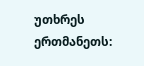უთხრეს ერთმანეთს: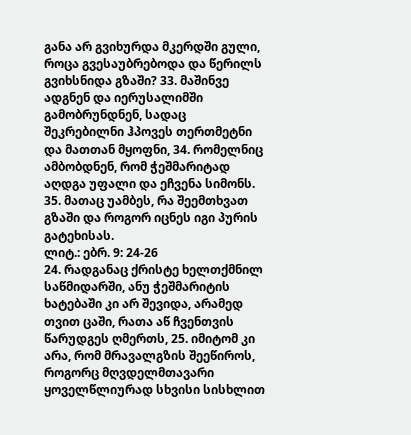განა არ გვიხურდა მკერდში გული, როცა გვესაუბრებოდა და წერილს გვიხსნიდა გზაში? 33. მაშინვე ადგნენ და იერუსალიმში გამობრუნდნენ, სადაც შეკრებილნი ჰპოვეს თერთმეტნი და მათთან მყოფნი, 34. რომელნიც ამბობდნენ, რომ ჭეშმარიტად აღდგა უფალი და ეჩვენა სიმონს. 35. მათაც უამბეს, რა შეემთხვათ გზაში და როგორ იცნეს იგი პურის გატეხისას.
ლიტ.: ებრ. 9: 24-26
24. რადგანაც ქრისტე ხელთქმნილ საწმიდარში, ანუ ჭეშმარიტის ხატებაში კი არ შევიდა, არამედ თვით ცაში, რათა აწ ჩვენთვის წარუდგეს ღმერთს, 25. იმიტომ კი არა, რომ მრავალგზის შეეწიროს, როგორც მღვდელმთავარი ყოველწლიურად სხვისი სისხლით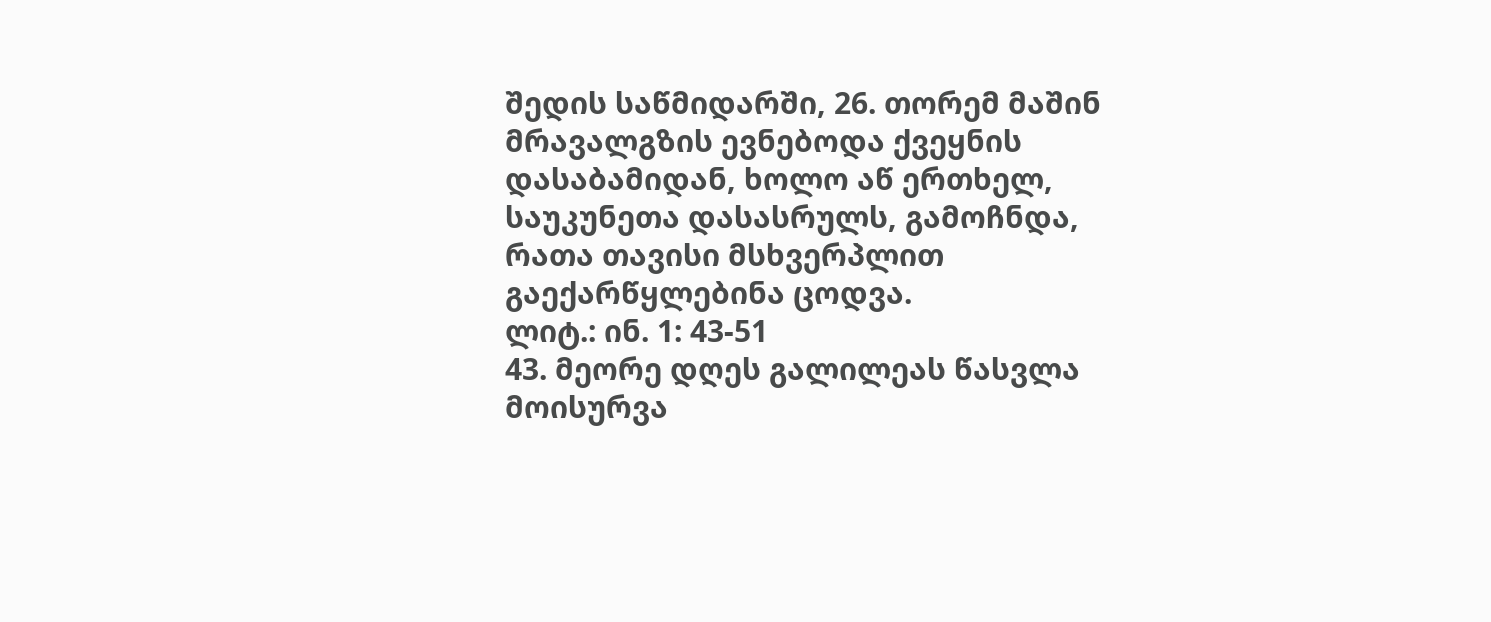შედის საწმიდარში, 26. თორემ მაშინ მრავალგზის ევნებოდა ქვეყნის დასაბამიდან, ხოლო აწ ერთხელ, საუკუნეთა დასასრულს, გამოჩნდა, რათა თავისი მსხვერპლით გაექარწყლებინა ცოდვა.
ლიტ.: ინ. 1: 43-51
43. მეორე დღეს გალილეას წასვლა მოისურვა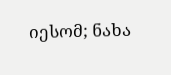იესომ; ნახა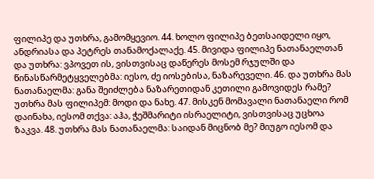ფილიპე და უთხრა, გამომყევიო. 44. ხოლო ფილიპე ბეთსაიდელი იყო, ანდრიასა და პეტრეს თანამოქალაქე. 45. მივიდა ფილიპე ნათანაელთან და უთხრა: ვპოვეთ ის, ვისთვისაც დაწერეს მოსემ რჯულში და წინასწარმეტყველებმა: იესო, ძე იოსებისა, ნაზარეველი. 46. და უთხრა მას ნათანაელმა: განა შეიძლება ნაზარეთიდან კეთილი გამოვიდეს რამე? უთხრა მას ფილიპემ: მოდი და ნახე. 47. მისკენ მომავალი ნათანაელი რომ დაინახა, იესომ თქვა: აჰა, ჭეშმარიტი ისრაელიტი, ვისთვისაც უცხოა ზაკვა. 48. უთხრა მას ნათანაელმა: საიდან მიცნობ მე? მიუგო იესომ და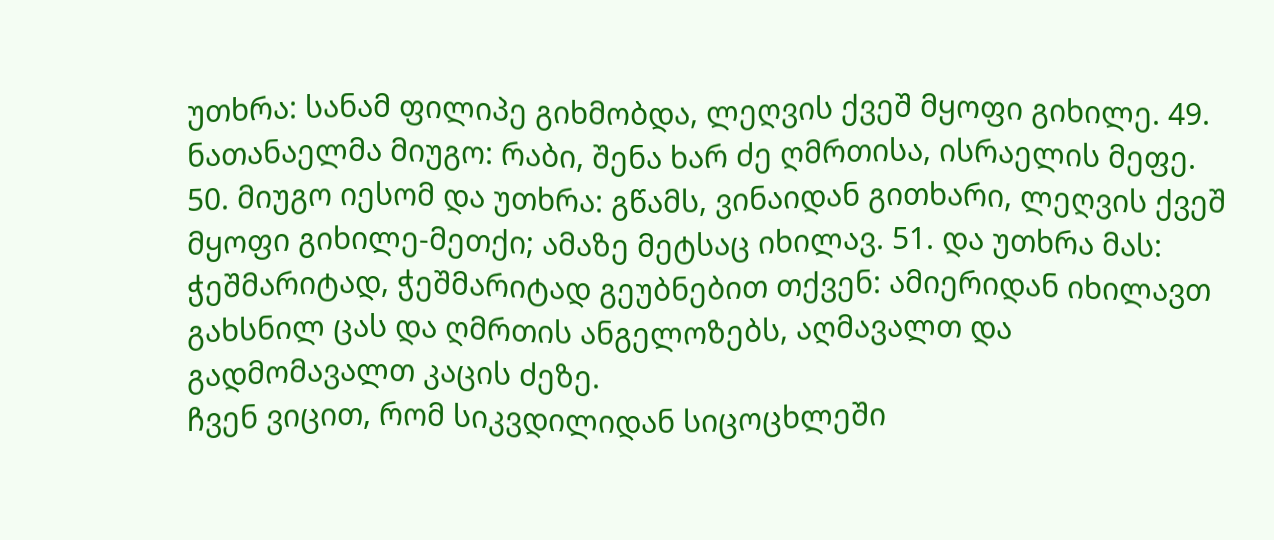უთხრა: სანამ ფილიპე გიხმობდა, ლეღვის ქვეშ მყოფი გიხილე. 49. ნათანაელმა მიუგო: რაბი, შენა ხარ ძე ღმრთისა, ისრაელის მეფე. 50. მიუგო იესომ და უთხრა: გწამს, ვინაიდან გითხარი, ლეღვის ქვეშ მყოფი გიხილე-მეთქი; ამაზე მეტსაც იხილავ. 51. და უთხრა მას: ჭეშმარიტად, ჭეშმარიტად გეუბნებით თქვენ: ამიერიდან იხილავთ გახსნილ ცას და ღმრთის ანგელოზებს, აღმავალთ და გადმომავალთ კაცის ძეზე.
ჩვენ ვიცით, რომ სიკვდილიდან სიცოცხლეში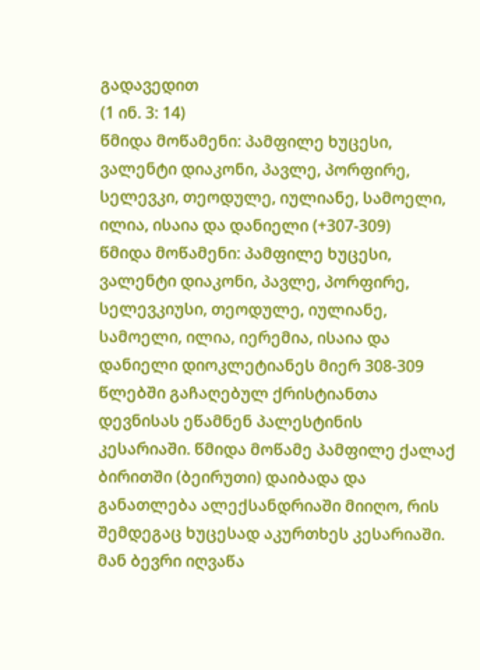გადავედით
(1 ინ. 3: 14)
წმიდა მოწამენი: პამფილე ხუცესი, ვალენტი დიაკონი, პავლე, პორფირე, სელევკი, თეოდულე, იულიანე, სამოელი, ილია, ისაია და დანიელი (+307-309)
წმიდა მოწამენი: პამფილე ხუცესი, ვალენტი დიაკონი, პავლე, პორფირე, სელევკიუსი, თეოდულე, იულიანე, სამოელი, ილია, იერემია, ისაია და დანიელი დიოკლეტიანეს მიერ 308-309 წლებში გაჩაღებულ ქრისტიანთა დევნისას ეწამნენ პალესტინის კესარიაში. წმიდა მოწამე პამფილე ქალაქ ბირითში (ბეირუთი) დაიბადა და განათლება ალექსანდრიაში მიიღო, რის შემდეგაც ხუცესად აკურთხეს კესარიაში. მან ბევრი იღვაწა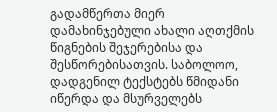გადამწერთა მიერ დამახინჯებული ახალი აღთქმის წიგნების შეჯერებისა და შესწორებისათვის. საბოლოო, დადგენილ ტექსტებს წმიდანი იწერდა და მსურველებს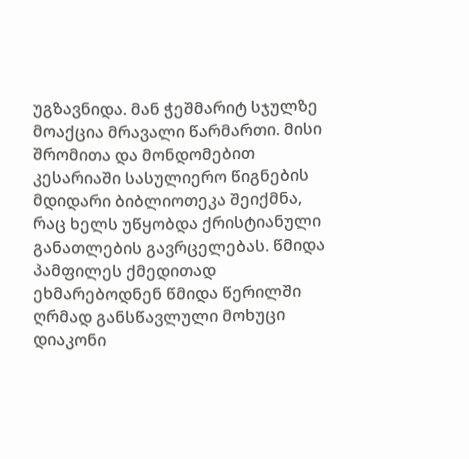უგზავნიდა. მან ჭეშმარიტ სჯულზე მოაქცია მრავალი წარმართი. მისი შრომითა და მონდომებით კესარიაში სასულიერო წიგნების მდიდარი ბიბლიოთეკა შეიქმნა, რაც ხელს უწყობდა ქრისტიანული განათლების გავრცელებას. წმიდა პამფილეს ქმედითად ეხმარებოდნენ წმიდა წერილში ღრმად განსწავლული მოხუცი დიაკონი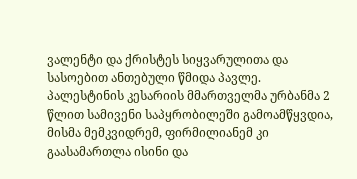ვალენტი და ქრისტეს სიყვარულითა და სასოებით ანთებული წმიდა პავლე. პალესტინის კესარიის მმართველმა ურბანმა 2 წლით სამივენი საპყრობილეში გამოამწყვდია, მისმა მემკვიდრემ, ფირმილიანემ კი გაასამართლა ისინი და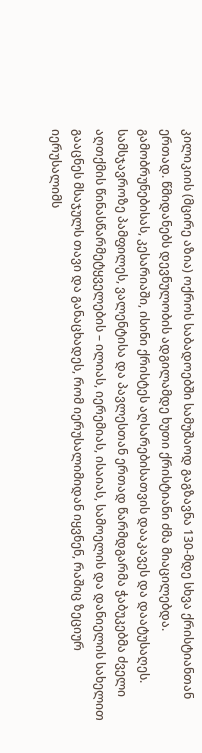კილიკიის (მცირე აზია) ოქროს საბადოებში სამუშაოდ გაგზავნა 130-მდე სხვა ქრისტიანთან ერთად. წმიდანებს დევნულობის ადგილამდე ხუთი ქრისტიანი ძმა მიაცილებდა. გამობრუნებისას, კესარიაში, ისინი ქრისტეს აღსარებისათვის დააკავეს და დაატუსაღეს. სამსჯავროზე პამფილეს, ვალენტისა და პავლესთან ერთად წარმდგარმა ჭაბუკებმა ძველი აღთქმის წინასწარმეტყველების – ილიას, იერემიას, ისაიას, სამოელის და დანიელის სახელით გააცნეს მსაჯულს თავი და განაცხადეს, რომ იერუსალიმიდან იყვნენ, რაშიც ზეციურ იერუსალიმს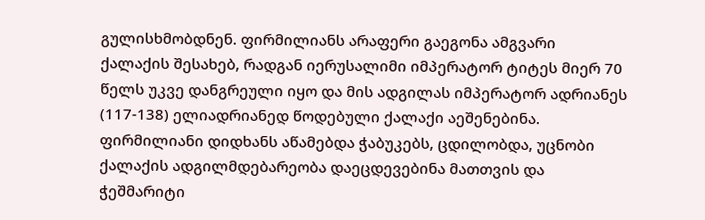გულისხმობდნენ. ფირმილიანს არაფერი გაეგონა ამგვარი ქალაქის შესახებ, რადგან იერუსალიმი იმპერატორ ტიტეს მიერ 70 წელს უკვე დანგრეული იყო და მის ადგილას იმპერატორ ადრიანეს (117-138) ელიადრიანედ წოდებული ქალაქი აეშენებინა. ფირმილიანი დიდხანს აწამებდა ჭაბუკებს, ცდილობდა, უცნობი ქალაქის ადგილმდებარეობა დაეცდევებინა მათთვის და ჭეშმარიტი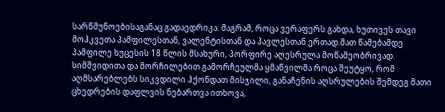სარწმუნოებისაგანაც გადაედრიკა. მაგრამ, როცა ვერაფერს გახდა, ხუთივეს თავი მოჰკვეთა პამფილესთან, ვალენტისთან და პავლესთან ერთად.მათ წამებამდე პამფილე ხუცესის 18 წლის მსახური, პორფირე აღესრულა მოწამეობრივად. სიმშვიდითა და მორჩილებით გამორჩეულმა ყმაწვილმა როცა შეუტყო, რომ აღმსარებლებს სიკვდილი ჰქონდათ მისჯილი, განაჩენის აღსრულების შემდეგ მათი ცხედრების დაფლვის ნებართვა ითხოვა,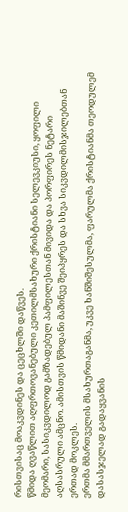რისთვისაც მოაკვდინეს და ცეცხლში დაწვეს.
წმიდა ღვაწლით აღფრთოვანებული კეთილმსახური ქრისტიანი სელევკიუსი, ყოფილი მეომარი, სასიკვდილოდ გამზადებულ პამფილესთან მივიდა და პორფირეს ნეტარი აღსასრული ამცნო. ამისთვის წმიდანი მაშინვე შეიპყრეს და სხვა სიკვდილმისჯილებთან ერთად მოკლეს.
ერთმა მმართველის მსახურთაგანმა, უკვე ხანშიშესულმა, ფარულმა ქრისტიანმა თეოდულემ დასასჯელად გადაყვანის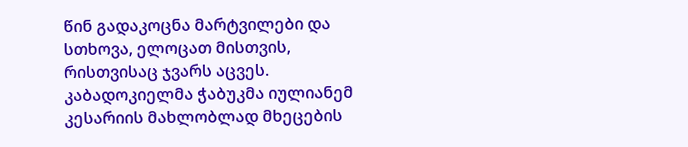წინ გადაკოცნა მარტვილები და სთხოვა, ელოცათ მისთვის, რისთვისაც ჯვარს აცვეს.
კაბადოკიელმა ჭაბუკმა იულიანემ კესარიის მახლობლად მხეცების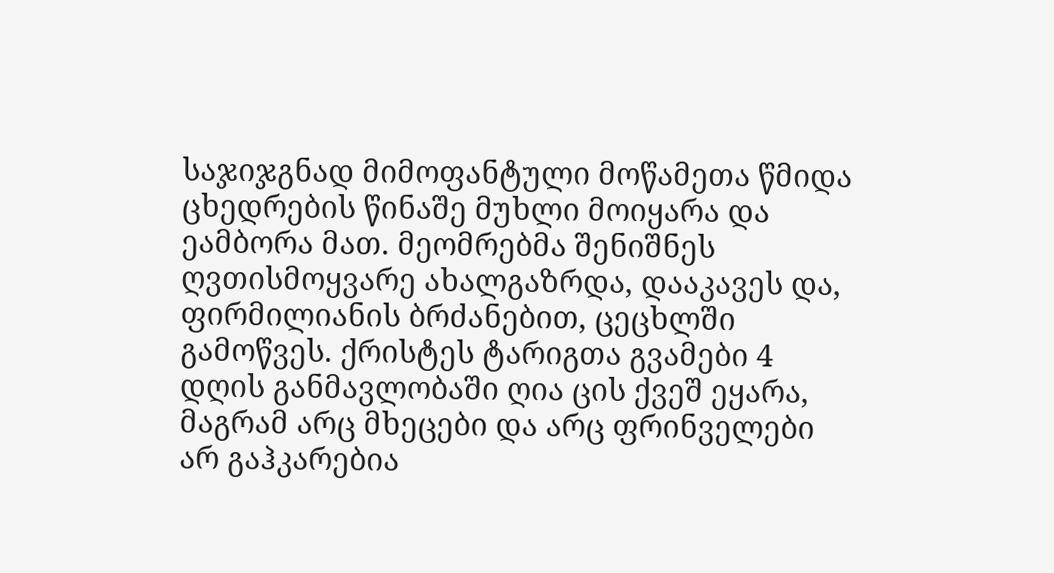საჯიჯგნად მიმოფანტული მოწამეთა წმიდა ცხედრების წინაშე მუხლი მოიყარა და ეამბორა მათ. მეომრებმა შენიშნეს ღვთისმოყვარე ახალგაზრდა, დააკავეს და, ფირმილიანის ბრძანებით, ცეცხლში გამოწვეს. ქრისტეს ტარიგთა გვამები 4 დღის განმავლობაში ღია ცის ქვეშ ეყარა, მაგრამ არც მხეცები და არც ფრინველები არ გაჰკარებია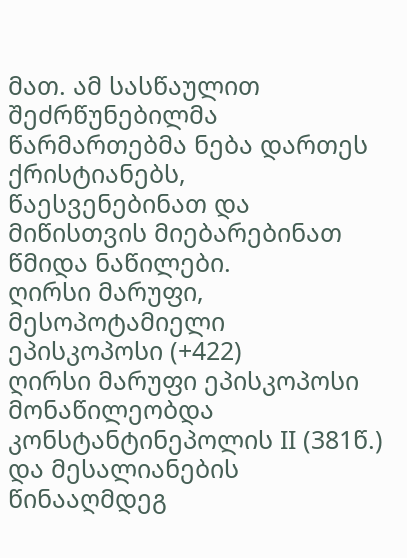მათ. ამ სასწაულით შეძრწუნებილმა წარმართებმა ნება დართეს ქრისტიანებს, წაესვენებინათ და მიწისთვის მიებარებინათ წმიდა ნაწილები.
ღირსი მარუფი, მესოპოტამიელი ეპისკოპოსი (+422)
ღირსი მარუფი ეპისკოპოსი მონაწილეობდა კონსტანტინეპოლის II (381წ.) და მესალიანების წინააღმდეგ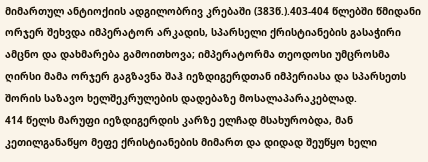მიმართულ ანტიოქიის ადგილობრივ კრებაში (383წ.).403-404 წლებში წმიდანი ორჯერ შეხვდა იმპერატორ არკადის, სპარსელი ქრისტიანების გასაჭირი ამცნო და დახმარება გამოითხოვა; იმპერატორმა თეოდოსი უმცროსმა ღირსი მამა ორჯერ გაგზავნა შაჰ იეზდიგერდთან იმპერიასა და სპარსეთს შორის საზავო ხელშეკრულების დადებაზე მოსალაპარაკებლად.
414 წელს მარუფი იეზდიგერდის კარზე ელჩად მსახურობდა, მან კეთილგანაწყო მეფე ქრისტიანების მიმართ და დიდად შეუწყო ხელი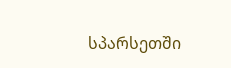სპარსეთში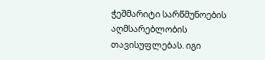ჭეშმარიტი სარწმუნოების აღმსარებლობის თავისუფლებას. იგი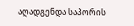აღადგენდა საპორის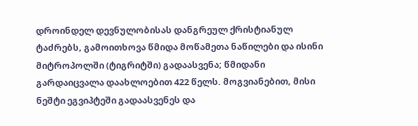დროინდელ დევნულობისას დანგრეულ ქრისტიანულ ტაძრებს, გამოითხოვა წმიდა მოწამეთა ნაწილები და ისინი მიტროპოლში (ტიგრიტში) გადაასვენა; წმიდანი გარდაიცვალა დაახლოებით 422 წელს. მოგვიანებით, მისი ნეშტი ეგვიპტეში გადაასვენეს და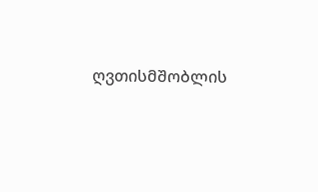ღვთისმშობლის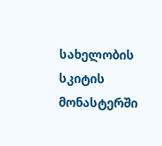სახელობის სკიტის მონასტერში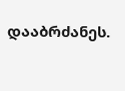დააბრძანეს.